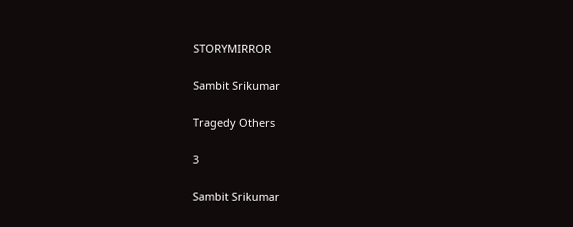STORYMIRROR

Sambit Srikumar

Tragedy Others

3

Sambit Srikumar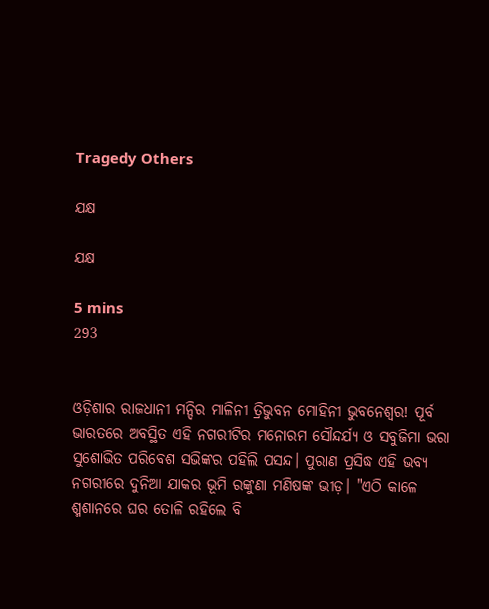Tragedy Others

ଯକ୍ଷ

ଯକ୍ଷ

5 mins
293


ଓଡ଼ିଶାର ରାଜଧାନୀ ମନ୍ଦିର ମାଳିନୀ ତ୍ରିଭୁବନ ମୋହିନୀ ଭୁବନେଶ୍ଵର! ପୂର୍ବ ଭାରତରେ ଅବସ୍ଥିତ ଏହି ନଗରୀଟିର ମନୋରମ ସୌନ୍ଦର୍ଯ୍ୟ ଓ ସବୁଜିମା ଭରା ସୁଶୋଭିତ ପରିବେଶ ସଭିଙ୍କର ପହିଲି ପସନ୍ଦ। ପୁରାଣ ପ୍ରସିଦ୍ଧ ଏହି ଭବ୍ୟ ନଗରୀରେ ଦୁନିଆ ଯାକର ଭୂମି ରଙ୍କୁଣା ମଣିଷଙ୍କ ଭୀଡ଼। "ଏଠି କାଳେ ଶ୍ମଶାନରେ ଘର ତୋଳି ରହିଲେ ବି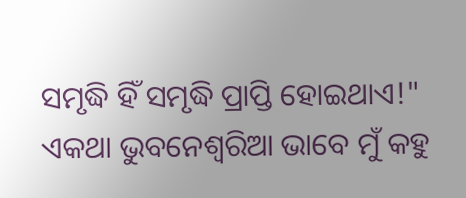ସମୃଦ୍ଧି ହିଁ ସମୃଦ୍ଧି ପ୍ରାପ୍ତି ହୋଇଥାଏ!" ଏକଥା ଭୁବନେଶ୍ଵରିଆ ଭାବେ ମୁଁ କହୁ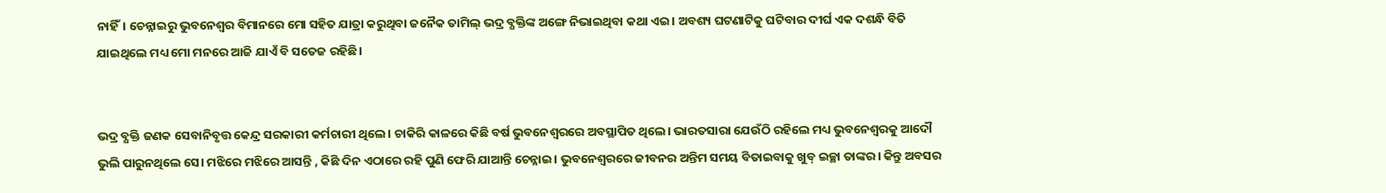ନାହିଁ। ଚେନ୍ନାଇରୁ ଭୁବନେଶ୍ବର ବିମାନରେ ମୋ ସହିତ ଯାତ୍ରା କରୁଥିବା ଜନୈକ ତାମିଲ୍ ଭଦ୍ର ବ୍ଯକ୍ତିଙ୍କ ଅଙ୍ଗେ ନିଭାଇଥିବା କଥା ଏଇ। ଅବଶ୍ୟ ଘଟଣାଟିକୁ ଘଟିବାର ଦୀର୍ଘ ଏକ ଦଶନ୍ଧି ବିତି ଯାଇଥିଲେ ମଧ୍ୟ ମୋ ମନରେ ଆଜି ଯାଏଁ ବି ସତେଜ ରହିଛି।


ଭଦ୍ର ବ୍ଯକ୍ତି ଜଣକ ସେବାନିବୃତ୍ତ କେନ୍ଦ୍ର ସରକାରୀ କର୍ମଚାରୀ ଥିଲେ। ଚାକିରି କାଳରେ କିଛି ବର୍ଷ ଭୁବନେଶ୍ବରରେ ଅବସ୍ଥାପିତ ଥିଲେ। ଭାରତସାରା ଯେଉଁଠି ରହିଲେ ମଧ୍ୟ ଭୁବନେଶ୍ୱରକୁ ଆଦୌ ଭୁଲି ପାରୁନଥିଲେ ସେ। ମଝିରେ ମଝିରେ ଆସନ୍ତି , କିଛି ଦିନ ଏଠାରେ ରହି ପୁଣି ଫେରି ଯାଆନ୍ତି ଚେନ୍ନାଇ। ଭୁବନେଶ୍ବରରେ ଜୀବନର ଅନ୍ତିମ ସମୟ ବିତାଇବାକୁ ଖୁବ୍ ଇଚ୍ଛା ତାଙ୍କର। କିନ୍ତୁ ଅବସର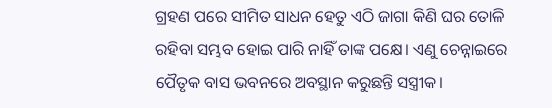ଗ୍ରହଣ ପରେ ସୀମିତ ସାଧନ ହେତୁ ଏଠି ଜାଗା କିଣି ଘର ତୋଳି ରହିବା ସମ୍ଭବ ହୋଇ ପାରି ନାହିଁ ତାଙ୍କ ପକ୍ଷେ। ଏଣୁ ଚେନ୍ନାଇରେ ପୈତୃକ ବାସ ଭବନରେ ଅବସ୍ଥାନ କରୁଛନ୍ତି ସସ୍ତ୍ରୀକ।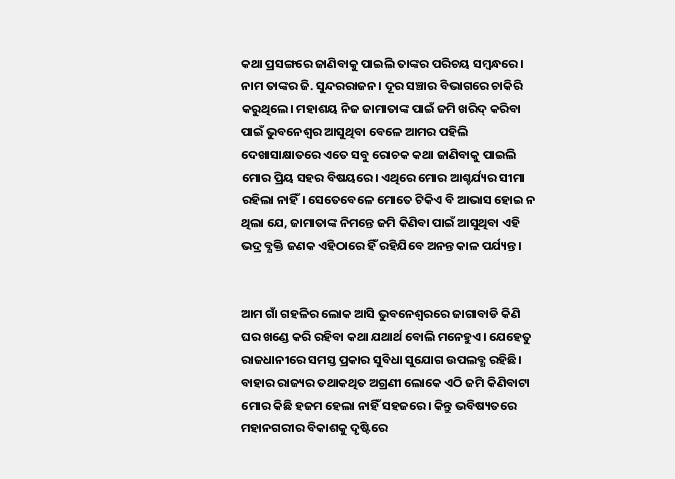କଥା ପ୍ରସଙ୍ଗରେ ଜାଣିବାକୁ ପାଇଲି ତାଙ୍କର ପରିଚୟ ସମ୍ବନ୍ଧରେ। ନାମ ତାଙ୍କର ଜି. ସୁନ୍ଦରରାଜନ। ଦୂର ସଞ୍ଚାର ବିଭାଗରେ ଚାକିରି କରୁଥିଲେ। ମହାଶୟ ନିଜ ଜାମାତାଙ୍କ ପାଇଁ ଜମି ଖରିଦ୍ କରିବା ପାଇଁ ଭୁବନେଶ୍ଵର ଆସୁଥିବା ବେଳେ ଆମର ପହିଲି ଦେଖାସାକ୍ଷାତରେ ଏତେ ସବୁ ରୋଚକ କଥା ଜାଣିବାକୁ ପାଇଲି ମୋର ପ୍ରିୟ ସହର ବିଷୟରେ। ଏଥିରେ ମୋର ଆଶ୍ଚର୍ଯ୍ୟର ସୀମା ରହିଲା ନାହିଁ। ସେତେବେଳେ ମୋତେ ଟିକିଏ ବି ଆଭାସ ହୋଇ ନ ଥିଲା ଯେ, ଜାମାତାଙ୍କ ନିମନ୍ତେ ଜମି କିଣିବା ପାଇଁ ଆସୁଥିବା ଏହି ଭଦ୍ର ବ୍ଯକ୍ତି ଜଣକ ଏହିଠାରେ ହିଁ ରହିଯିବେ ଅନନ୍ତ କାଳ ପର୍ଯ୍ୟନ୍ତ।


ଆମ ଗାଁ ଗହଳିର ଲୋକ ଆସି ଭୁବନେଶ୍ଵରରେ ଜାଗାବାଡି କିଣି ଘର ଖଣ୍ଡେ କରି ରହିବା କଥା ଯଥାର୍ଥ ବୋଲି ମନେହୁଏ। ଯେହେତୁ ରାଜଧାନୀରେ ସମସ୍ତ ପ୍ରକାର ସୁବିଧା ସୁଯୋଗ ଉପଲବ୍ଧ ରହିଛି। ବାହାର ରାଜ୍ୟର ତଥାକଥିତ ଅଗ୍ରଣୀ ଲୋକେ ଏଠି ଜମି କିଣିବାଟା ମୋର କିଛି ହଜମ ହେଲା ନାହିଁ ସହଜରେ। କିନ୍ତୁ ଭବିଷ୍ୟତରେ ମହାନଗରୀର ବିକାଶକୁ ଦୃଷ୍ଟିରେ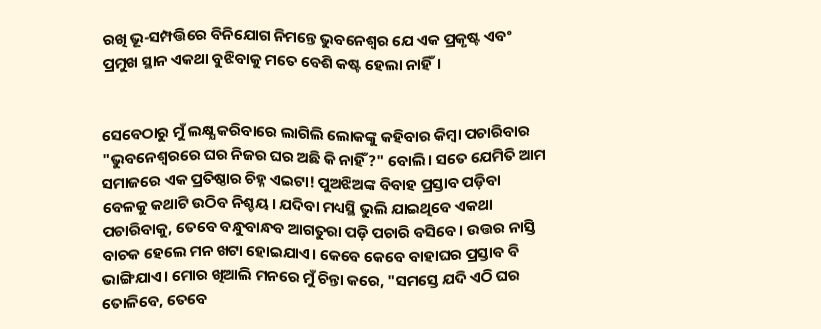ରଖି ଭୂ-ସମ୍ପତ୍ତିରେ ବିନିଯୋଗ ନିମନ୍ତେ ଭୁବନେଶ୍ବର ଯେ ଏକ ପ୍ରକୃଷ୍ଟ ଏବଂ ପ୍ରମୁଖ ସ୍ଥାନ ଏକଥା ବୁଝିବାକୁ ମତେ ବେଶି କଷ୍ଟ ହେଲା ନାହିଁ।


ସେବେଠାରୁ ମୁଁ ଲକ୍ଷ୍ଯ କରିବାରେ ଲାଗିଲି ଲୋକଙ୍କୁ କହିବାର କିମ୍ବା ପଚାରିବାର "ଭୁବନେଶ୍ବରରେ ଘର ନିଜର ଘର ଅଛି କି ନାହିଁ?" ବୋଲି। ସତେ ଯେମିତି ଆମ ସମାଜରେ ଏକ ପ୍ରତିଷ୍ଠାର ଚିହ୍ନ ଏଇଟା! ପୁଅଝିଅଙ୍କ ବିବାହ ପ୍ରସ୍ତାବ ପଡ଼ିବା ବେଳକୁ କଥାଟି ଉଠିବ ନିଶ୍ଚୟ। ଯଦିବା ମଧ୍ୟସ୍ଥି ଭୁଲି ଯାଇଥିବେ ଏକଥା ପଚାରିବାକୁ, ତେବେ ବନ୍ଧୁବାନ୍ଧବ ଆଗତୁରା ପଡ଼ି ପଚାରି ବସିବେ। ଉତ୍ତର ନାସ୍ତି ବାଚକ ହେଲେ ମନ ଖଟା ହୋଇଯାଏ। କେବେ କେବେ ବାହାଘର ପ୍ରସ୍ତାବ ବି ଭାଙ୍ଗିଯାଏ। ମୋର ଖିଆଲି ମନରେ ମୁଁ ଚିନ୍ତା କରେ, "ସମସ୍ତେ ଯଦି ଏଠି ଘର ତୋଳିବେ, ତେବେ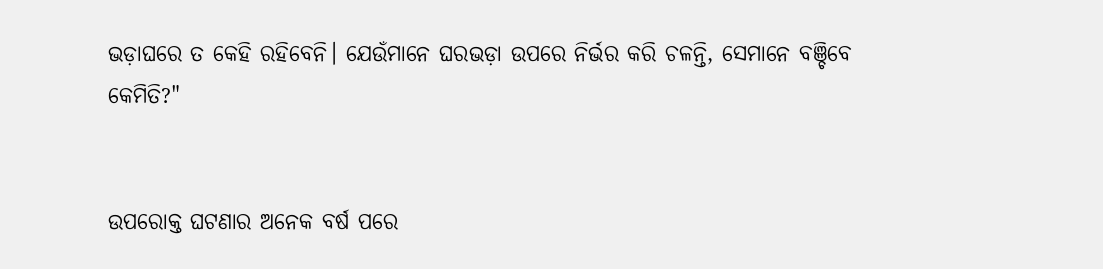ଭଡ଼ାଘରେ ତ କେହି ରହିବେନି। ଯେଉଁମାନେ ଘରଭଡ଼ା ଉପରେ ନିର୍ଭର କରି ଚଳନ୍ତି, ସେମାନେ ବଞ୍ଚିବେ କେମିତି?"


ଉପରୋକ୍ତ ଘଟଣାର ଅନେକ ବର୍ଷ ପରେ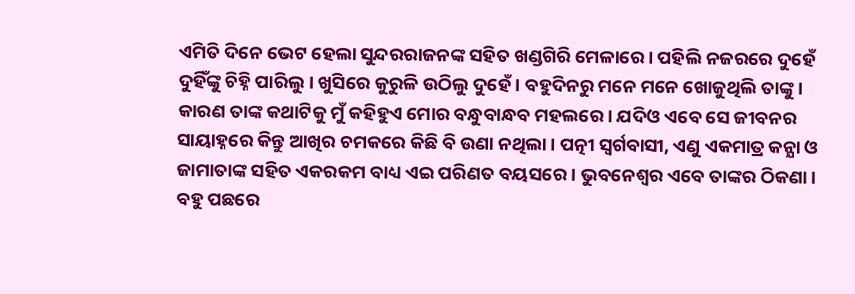ଏମିତି ଦିନେ ଭେଟ ହେଲା ସୁନ୍ଦରରାଜନଙ୍କ ସହିତ ଖଣ୍ଡଗିରି ମେଳାରେ। ପହିଲି ନଜରରେ ଦୁହେଁ ଦୁହିଁଙ୍କୁ ଚିହ୍ନି ପାରିଲୁ। ଖୁସିରେ କୁରୁଳି ଉଠିଲୁ ଦୁହେଁ। ବହୁଦିନରୁ ମନେ ମନେ ଖୋଜୁଥିଲି ତାଙ୍କୁ। କାରଣ ତାଙ୍କ କଥାଟିକୁ ମୁଁ କହିହୁଏ ମୋର ବନ୍ଧୁବାନ୍ଧବ ମହଲରେ। ଯଦିଓ ଏବେ ସେ ଜୀବନର ସାୟାହ୍ନରେ କିନ୍ତୁ ଆଖିର ଚମକରେ କିଛି ବି ଉଣା ନଥିଲା। ପତ୍ନୀ ସ୍ଵର୍ଗବାସୀ, ଏଣୁ ଏକମାତ୍ର କନ୍ଯା ଓ ଜାମାତାଙ୍କ ସହିତ ଏକରକମ ବାଧ୍ୟ ଏଇ ପରିଣତ ବୟସରେ। ଭୁବନେଶ୍ବର ଏବେ ତାଙ୍କର ଠିକଣା। ବହୁ ପଛରେ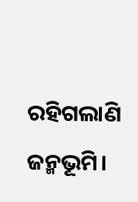ରହିଗଲାଣି ଜନ୍ମଭୂମି।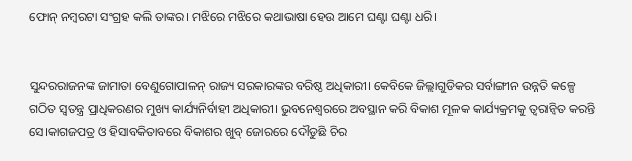ଫୋନ୍ ନମ୍ବରଟା ସଂଗ୍ରହ କଲି ତାଙ୍କର। ମଝିରେ ମଝିରେ କଥାଭାଷା ହେଉ ଆମେ ଘଣ୍ଟା ଘଣ୍ଟା ଧରି।


ସୁନ୍ଦରରାଜନଙ୍କ ଜାମାତା ବେଣୁଗୋପାଳନ୍ ରାଜ୍ୟ ସରକାରଙ୍କର ବରିଷ୍ଠ ଅଧିକାରୀ। କେବିକେ ଜିଲ୍ଲାଗୁଡିକର ସର୍ବାଙ୍ଗୀନ ଉନ୍ନତି କଳ୍ପେ ଗଠିତ ସ୍ବତନ୍ତ୍ର ପ୍ରାଧିକରଣର ମୁଖ୍ୟ କାର୍ଯ୍ୟନିର୍ବାହୀ ଅଧିକାରୀ। ଭୁବନେଶ୍ଵରରେ ଅବସ୍ଥାନ କରି ବିକାଶ ମୂଳକ କାର୍ଯ୍ୟକ୍ରମକୁ ତ୍ୱରାନ୍ୱିତ କରନ୍ତି ସେ।କାଗଜପତ୍ର ଓ ହିସାବକିତାବରେ ବିକାଶର ଖୁବ୍ ଜୋରରେ ଦୌଡୁଛି ଚିର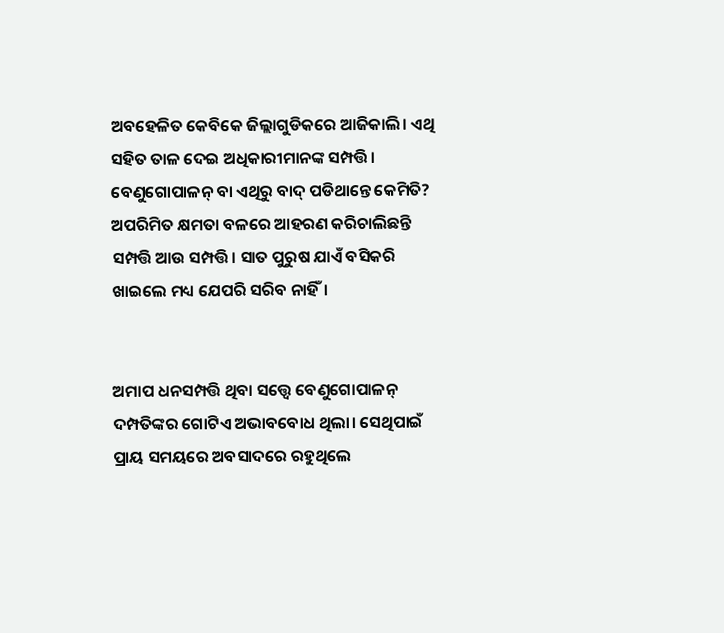ଅବହେଳିତ କେବିକେ ଜିଲ୍ଲାଗୁଡିକରେ ଆଜିକାଲି। ଏଥି ସହିତ ତାଳ ଦେଇ ଅଧିକାରୀମାନଙ୍କ ସମ୍ପତ୍ତି। ବେଣୁଗୋପାଳନ୍ ବା ଏଥିରୁ ବାଦ୍ ପଡିଥାନ୍ତେ କେମିତି? ଅପରିମିତ କ୍ଷମତା ବଳରେ ଆହରଣ କରିଚାଲିଛନ୍ତି ସମ୍ପତ୍ତି ଆଉ ସମ୍ପତ୍ତି। ସାତ ପୁରୁଷ ଯାଏଁ ବସିକରି ଖାଇଲେ ମଧ୍ୟ ଯେପରି ସରିବ ନାହିଁ।


ଅମାପ ଧନସମ୍ପତ୍ତି ଥିବା ସତ୍ତ୍ବେ ବେଣୁଗୋପାଳନ୍ ଦମ୍ପତିଙ୍କର ଗୋଟିଏ ଅଭାବବୋଧ ଥିଲା। ସେଥିପାଇଁ ପ୍ରାୟ ସମୟରେ ଅବସାଦରେ ରହୁଥିଲେ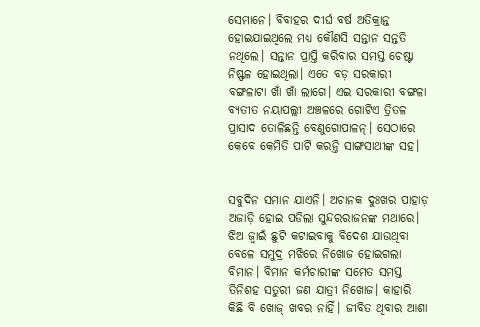ସେମାନେ। ବିବାହର ଦୀର୍ଘ ବର୍ଷ ଅତିକ୍ରାନ୍ତ ହୋଇଯାଇଥିଲେ ମଧ୍ୟ କୌଣସି ସନ୍ତାନ ସନ୍ତତି ନଥିଲେ। ସନ୍ତାନ ପ୍ରାପ୍ତି କରିବାର ସମସ୍ତ ଚେଷ୍ଟା ନିଷ୍ଫଳ ହୋଇଥିଲା। ଏତେ ବଡ଼ ସରକାରୀ ବଙ୍ଗଳାଟା ଖାଁ ଖାଁ ଲାଗେ। ଏଇ ସରକାରୀ ବଙ୍ଗଳା ବ୍ୟତୀତ ନୟାପଲ୍ଲୀ ଅଞ୍ଚଳରେ ଗୋଟିଏ ତ୍ରିତଳ ପ୍ରାସାଦ ତୋଳିଛନ୍ତି ବେଣୁଗୋପାଳନ୍। ସେଠାରେ କେବେ କେମିତି ପାର୍ଟି କରନ୍ତି ସାଙ୍ଗସାଥୀଙ୍କ ସହ।


ସବୁଦିନ ସମାନ ଯାଏନି। ଅଚାନକ ଦୁଃଖର ପାହାଡ଼ ଅଜାଡ଼ି ହୋଇ ପଡିଲା ସୁନ୍ଦରରାଜନଙ୍କ ମଥାରେ। ଝିଅ ଜ୍ବାଇଁ ଛୁଟି କଟାଇବାକୁ ବିଦେଶ ଯାଉଥିବା ବେଳେ ସମୁଦ୍ର ମଝିରେ ନିଖୋଜ ହୋଇଗଲା ବିମାନ। ବିମାନ କର୍ମଚାରୀଙ୍କ ସମେତ ସମସ୍ତ ତିନିଶହ ସତୁରୀ ଜଣ ଯାତ୍ରୀ ନିଖୋଜ। କାହାରି କିଛି ବି ଖୋଜ୍ ଖବର ନାହିଁ। ଜୀବିତ ଥିବାର ଆଶା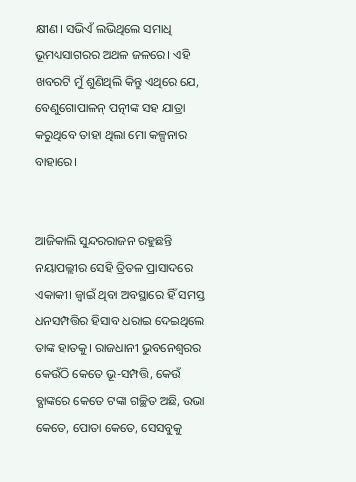କ୍ଷୀଣ। ସଭିଏଁ ଲଭିଥିଲେ ସମାଧି ଭୂମଧ୍ୟସାଗରର ଅଥଳ ଜଳରେ। ଏହି ଖବରଟି ମୁଁ ଶୁଣିଥିଲି କିନ୍ତୁ ଏଥିରେ ଯେ, ବେଣୁଗୋପାଳନ୍ ପତ୍ନୀଙ୍କ ସହ ଯାତ୍ରା କରୁଥିବେ ତାହା ଥିଲା ମୋ କଳ୍ପନାର ବାହାରେ।


ଆଜିକାଲି ସୁନ୍ଦରରାଜନ ରହୁଛନ୍ତି ନୟାପଲ୍ଲୀର ସେହି ତ୍ରିତଳ ପ୍ରାସାଦରେ ଏକାକୀ। ଜ୍ବାଇଁ ଥିବା ଅବସ୍ଥାରେ ହିଁ ସମସ୍ତ ଧନସମ୍ପତ୍ତିର ହିସାବ ଧରାଇ ଦେଇଥିଲେ ତାଙ୍କ ହାତକୁ। ରାଜଧାନୀ ଭୁବନେଶ୍ଵରର କେଉଁଠି କେତେ ଭୂ-ସମ୍ପତ୍ତି, କେଉଁ ବ୍ଯାଙ୍କରେ କେତେ ଟଙ୍କା ଗଚ୍ଛିତ ଅଛି, ଉଭା କେତେ, ପୋତା କେତେ, ସେସବୁକୁ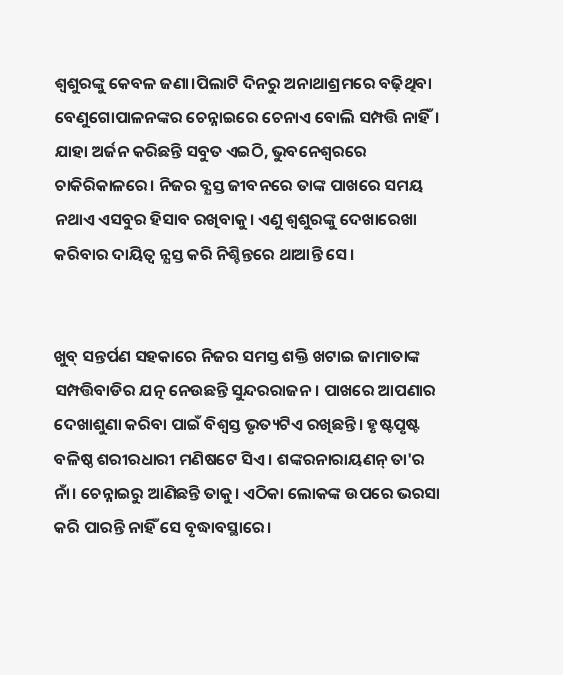ଶ୍ୱଶୁରଙ୍କୁ କେବଳ ଜଣା।ପିଲାଟି ଦିନରୁ ଅନାଥାଶ୍ରମରେ ବଢ଼ିଥିବା ବେଣୁଗୋପାଳନଙ୍କର ଚେନ୍ନାଇରେ ଚେନାଏ ବୋଲି ସମ୍ପତ୍ତି ନାହିଁ। ଯାହା ଅର୍ଜନ କରିଛନ୍ତି ସବୁତ ଏଇଠି, ଭୁବନେଶ୍ଵରରେ ଚାକିରିକାଳରେ। ନିଜର ବ୍ଯସ୍ତ ଜୀବନରେ ତାଙ୍କ ପାଖରେ ସମୟ ନଥାଏ ଏସବୁର ହିସାବ ରଖିବାକୁ। ଏଣୁ ଶ୍ବଶୁରଙ୍କୁ ଦେଖାରେଖା କରିବାର ଦାୟିତ୍ବ ନ୍ଯସ୍ତ କରି ନିଶ୍ଚିନ୍ତରେ ଥାଆନ୍ତି ସେ।


ଖୁବ୍ ସନ୍ତର୍ପଣ ସହକାରେ ନିଜର ସମସ୍ତ ଶକ୍ତି ଖଟାଇ ଜାମାତାଙ୍କ ସମ୍ପତ୍ତିବାଡିର ଯତ୍ନ ନେଉଛନ୍ତି ସୁନ୍ଦରରାଜନ। ପାଖରେ ଆପଣାର ଦେଖାଶୁଣା କରିବା ପାଇଁ ବିଶ୍ବସ୍ତ ଭୃତ୍ୟଟିଏ ରଖିଛନ୍ତି। ହୃଷ୍ଟପୃଷ୍ଟ ବଳିଷ୍ଠ ଶରୀରଧାରୀ ମଣିଷଟେ ସିଏ। ଶଙ୍କରନାରାୟଣନ୍ ତା'ର ନାଁ। ଚେନ୍ନାଇରୁ ଆଣିଛନ୍ତି ତାକୁ। ଏଠିକା ଲୋକଙ୍କ ଉପରେ ଭରସା କରି ପାରନ୍ତି ନାହିଁ ସେ ବୃଦ୍ଧାବସ୍ଥାରେ।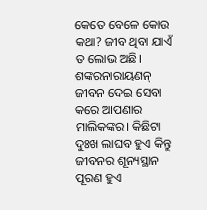କେତେ ବେଳେ କୋଉ କଥା? ଜୀବ ଥିବା ଯାଏଁ ତ ଲୋଭ ଅଛି। ଶଙ୍କରନାରାୟଣନ୍ ଜୀବନ ଦେଇ ସେବା କରେ ଆପଣାର ମାଲିକଙ୍କର। କିଛିଟା ଦୁଃଖ ଲାଘବ ହୁଏ କିନ୍ତୁ ଜୀବନର ଶୂନ୍ୟସ୍ଥାନ ପୂରଣ ହୁଏ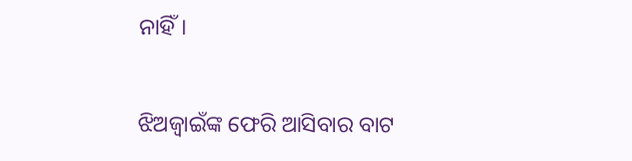ନାହିଁ।


ଝିଅଜ୍ବାଇଁଙ୍କ ଫେରି ଆସିବାର ବାଟ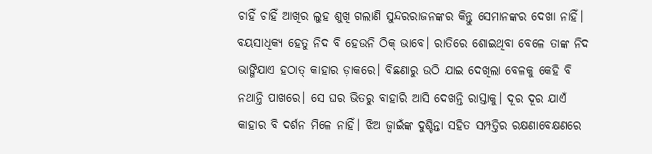ଚାହିଁ ଚାହିଁ ଆଖିର ଲୁହ ଶୁଖି ଗଲାଣି ସୁନ୍ଦରରାଜନଙ୍କର କିନ୍ତୁ ସେମାନଙ୍କର ଦେଖା ନାହିଁ। ବୟସାଧିକ୍ୟ ହେତୁ ନିଦ ବି ହେଉନି ଠିକ୍ ଭାବେ। ରାତିରେ ଶୋଇଥିବା ବେଳେ ତାଙ୍କ ନିଦ ଭାଙ୍ଗିଯାଏ ହଠାତ୍ କାହାର ଡ଼ାକରେ। ବିଛଣାରୁ ଉଠି ଯାଇ ଦେଖିଲା ବେଳକୁ କେହି ବି ନଥାନ୍ତି ପାଖରେ। ସେ ଘର ଭିତରୁ ବାହାରି ଆସି ଦେଖନ୍ତି ରାସ୍ତାକୁ। ଦୂର ଦୂର ଯାଏଁ କାହାର ବି ଦର୍ଶନ ମିଳେ ନାହିଁ। ଝିଅ ଜ୍ବାଇଁଙ୍କ ଦୁଶ୍ଚିନ୍ତା ସହିତ ସମ୍ପତ୍ତିର ରକ୍ଷଣାବେକ୍ଷଣରେ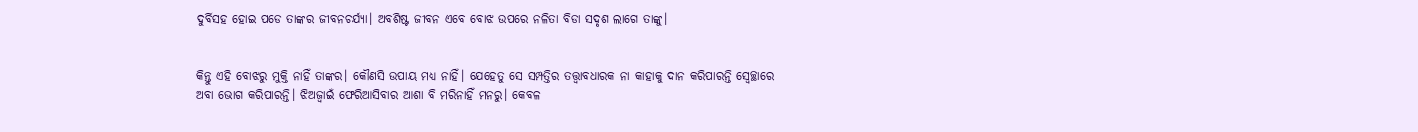ଦୁର୍ବିସହ ହୋଇ ପଡେ ତାଙ୍କର ଜୀବନଚର୍ଯ୍ୟା। ଅବଶିଷ୍ଟ ଜୀବନ ଏବେ ବୋଝ ଉପରେ ନଳିତା ବିଡା ସଦୃଶ ଲାଗେ ତାଙ୍କୁ।


କିନ୍ତୁ ଏହି ବୋଝରୁ ମୁକ୍ତି ନାହିଁ ତାଙ୍କର। କୌଣସି ଉପାୟ ମଧ୍ଯ ନାହିଁ। ଯେହେତୁ ସେ ସମ୍ପତ୍ତିର ତତ୍ତ୍ବାବଧାରକ ନା କାହାକୁ ଦାନ କରିପାରନ୍ତି ସ୍ବେଚ୍ଛାରେ ଅବା ଭୋଗ କରିପାରନ୍ତି। ଝିଅଜ୍ବାଇଁ ଫେରିଆସିବାର ଆଶା ବି ମରିନାହିଁ ମନରୁ। କେବଳ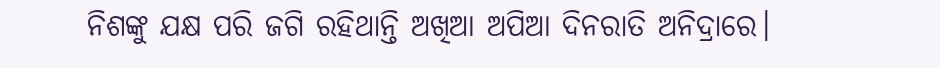ନିଶଙ୍କୁ ଯକ୍ଷ ପରି ଜଗି ରହିଥାନ୍ତି ଅଖିଆ ଅପିଆ ଦିନରାତି ଅନିଦ୍ରାରେ।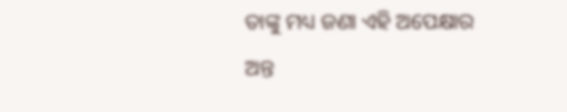ତାଙ୍କୁ ମଧ୍ୟ ଜଣା ଏହି ଅପେକ୍ଷାର ଅନ୍ତ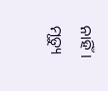ନାହିଁ। ମୃତ୍ୟୁ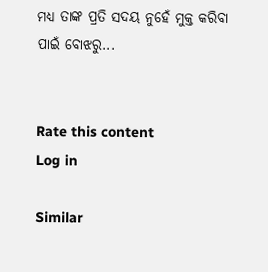ମଧ୍ୟ ତାଙ୍କ ପ୍ରତି ସଦୟ ନୁହେଁ ମୁକ୍ତ କରିବା ପାଇଁ ବୋଝରୁ...


Rate this content
Log in

Similar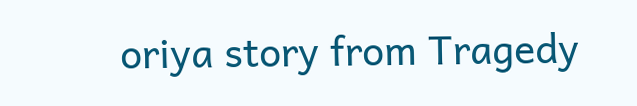oriya story from Tragedy